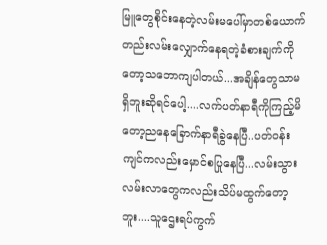မြူတွေစိုင်းနေတဲ့လမ်းမပေါ်မှာတစ်ယောက်တည်းလမ်းလျှောက်နေရတဲ့ခံစားချက်ကိုတော့သဘောကျပါတယ်...အချိန်တွေသာမရှိဘူးဆိုရင်ပေါ့....လက်ပတ်နာရီကိုကြည့်မိတော့ညနေခြောက်နာရီခွဲနေပြီ..ပတ်ဝန်းကျင်ကလည်းမှောင်စပြုနေပြီ...လမ်းသွားလမ်းလာတွေကလည်းသိပ်မထွက်တော့ဘူး....သူဌေးရပ်ကွက်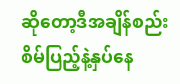ဆိုတော့ဒီအချိန်စည်းစိမ်ပြည့်နဲ့နှပ်နေ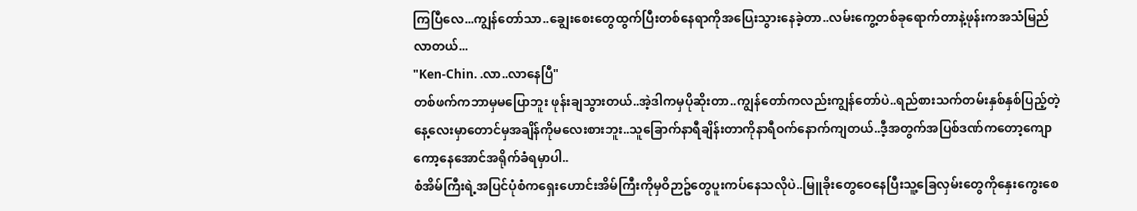ကြပြီလေ...ကျွန်တော်သာ..ချွေးစေးတွေထွက်ပြီးတစ်နေရာကိုအပြေးသွားနေခဲ့တာ..လမ်းကွေ့တစ်ခုရောက်တာနဲ့ဖုန်းကအသံမြည်လာတယ်...
"Ken-Chin. .လာ..လာနေပြီ"
တစ်ဖက်ကဘာမှမပြောဘူး ဖုန်းချသွားတယ်..အဲ့ဒါကမှပိုဆိုးတာ..ကျွန်တော်ကလည်းကျွန်တော်ပဲ..ရည်စားသက်တမ်းနှစ်နှစ်ပြည့်တဲ့နေ့လေးမှာတောင်မှအချိန်ကိုမလေးစားဘူး..သူခြောက်နာရီချိန်းတာကိုနာရီဝက်နောက်ကျတယ်..ဒီ့အတွက်အပြစ်ဒဏ်ကတော့ကျောကော့နေအောင်အရိုက်ခံရမှာပါ..
စံအိမ်ကြီးရဲ့အပြင်ပုံစံကရှေးဟောင်းအိမ်ကြီးကိုမှဝိဉာဥ်တွေပူးကပ်နေသလိုပဲ..မြူခိုးတွေဝေနေပြီးသူ့ခြေလှမ်းတွေကိုနှေးကွေးစေ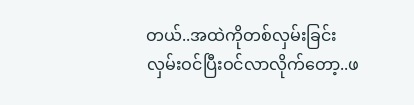တယ်..အထဲကိုတစ်လှမ်းခြင်းလှမ်းဝင်ပြီးဝင်လာလိုက်တော့..ဖ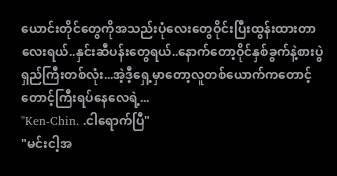ယောင်းတိုင်တွေကိုအသည်းပုံလေးတွေဝိုင်းပြီးထွန်းထားတာလေးရယ်..နှင်းဆီပန်းတွေရယ်..နောက်တော့ဝိုင်နှစ်ခွက်နဲ့စားပွဲရှည်ကြီးတစ်လုံး...အဲ့ဒီ့ရှေ့မှာတော့လူတစ်ယောက်ကတောင့်တောင့်ကြီးရပ်နေလေရဲ့...
"Ken-Chin. .ငါရောက်ပြီ"
"မင်းငါ့အ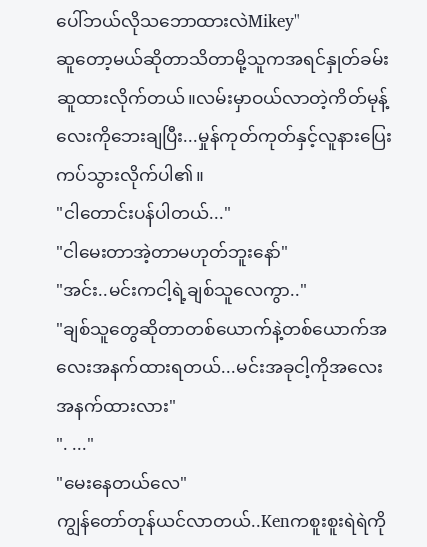ပေါ်ဘယ်လိုသဘောထားလဲMikey"
ဆူတော့မယ်ဆိုတာသိတာမို့သူကအရင်နှုတ်ခမ်းဆူထားလိုက်တယ်။လမ်းမှာဝယ်လာတဲ့ကိတ်မုန့်လေးကိုဘေးချပြီး...မှုန်ကုတ်ကုတ်နှင့်လူနားပြေးကပ်သွားလိုက်ပါ၏။
"ငါတောင်းပန်ပါတယ်..."
"ငါမေးတာအဲ့တာမဟုတ်ဘူးနော်"
"အင်း..မင်းကငါ့ရဲ့ချစ်သူလေကွာ.."
"ချစ်သူတွေဆိုတာတစ်ယောက်နဲ့တစ်ယောက်အလေးအနက်ထားရတယ်...မင်းအခုငါ့ကိုအလေးအနက်ထားလား"
". ..."
"မေးနေတယ်လေ"
ကျွန်တော်တုန်ယင်လာတယ်..Kenကစူးစူးရဲရဲကို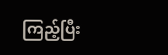ကြည့်ပြီး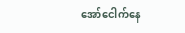အော်ငေါက်နေ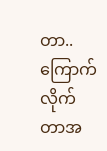တာ..ကြောက်လိုက်တာအ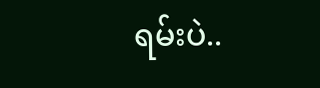ရမ်းပဲ..